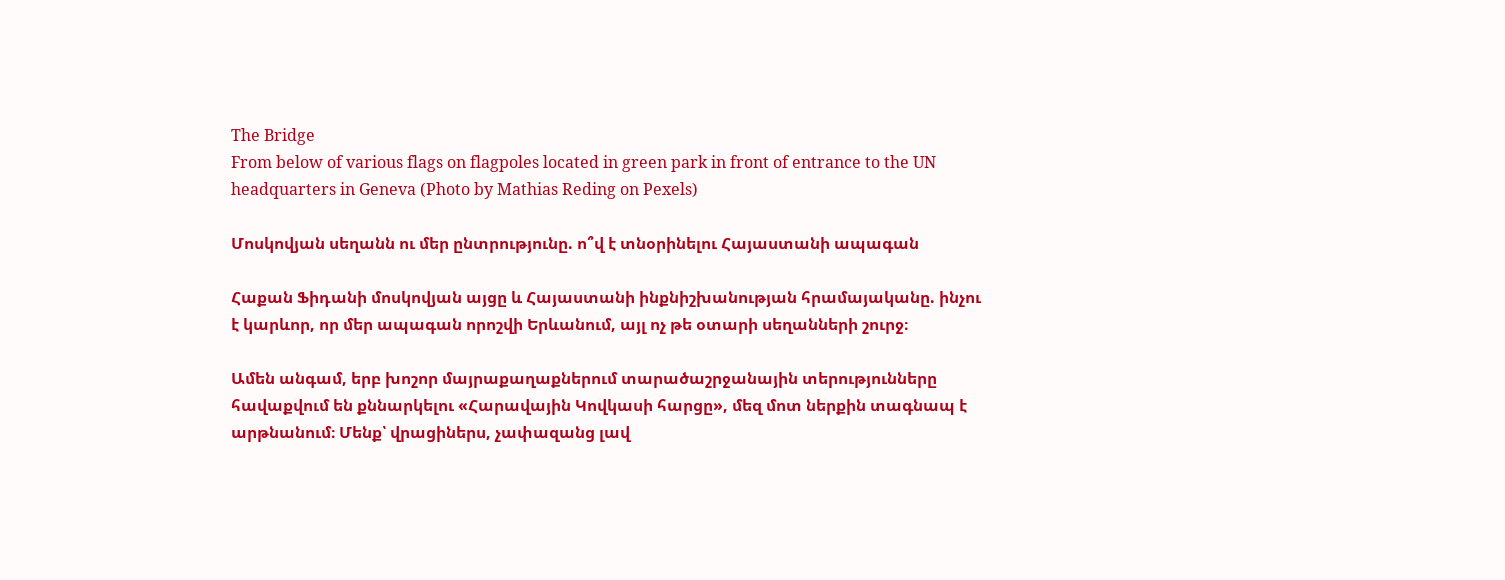The Bridge
From below of various flags on flagpoles located in green park in front of entrance to the UN headquarters in Geneva (Photo by Mathias Reding on Pexels)

Մոսկովյան սեղանն ու մեր ընտրությունը. ո՞վ է տնօրինելու Հայաստանի ապագան

Հաքան Ֆիդանի մոսկովյան այցը և Հայաստանի ինքնիշխանության հրամայականը. ինչու է կարևոր, որ մեր ապագան որոշվի Երևանում, այլ ոչ թե օտարի սեղանների շուրջ։

Ամեն անգամ, երբ խոշոր մայրաքաղաքներում տարածաշրջանային տերությունները հավաքվում են քննարկելու «Հարավային Կովկասի հարցը», մեզ մոտ ներքին տագնապ է արթնանում։ Մենք՝ վրացիներս, չափազանց լավ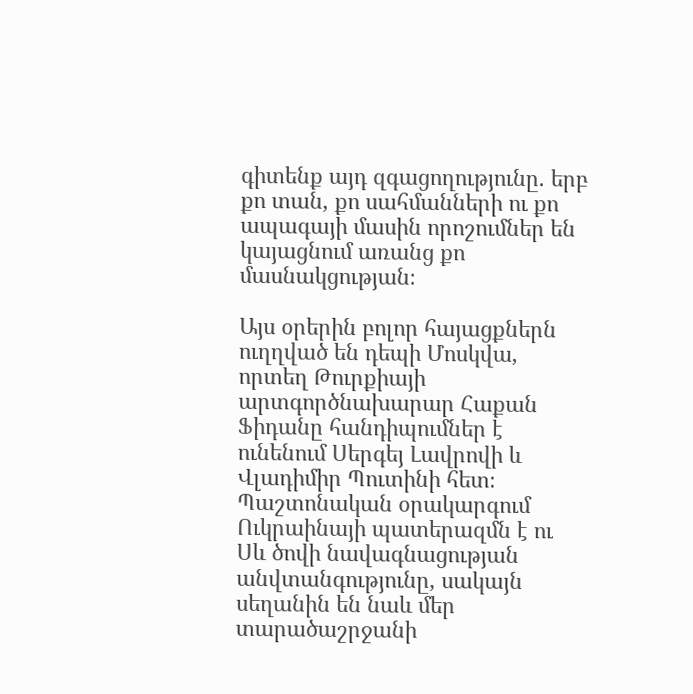գիտենք այդ զգացողությունը. երբ քո տան, քո սահմանների ու քո ապագայի մասին որոշումներ են կայացնում առանց քո մասնակցության։

Այս օրերին բոլոր հայացքներն ուղղված են դեպի Մոսկվա, որտեղ Թուրքիայի արտգործնախարար Հաքան Ֆիդանը հանդիպումներ է ունենում Սերգեյ Լավրովի և Վլադիմիր Պուտինի հետ։ Պաշտոնական օրակարգում Ուկրաինայի պատերազմն է ու Սև ծովի նավագնացության անվտանգությունը, սակայն սեղանին են նաև մեր տարածաշրջանի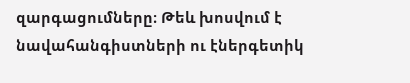զարգացումները։ Թեև խոսվում է նավահանգիստների ու էներգետիկ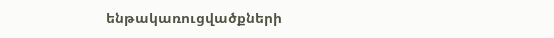ենթակառուցվածքների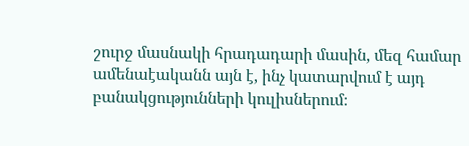շուրջ մասնակի հրադադարի մասին, մեզ համար ամենաէականն այն է, ինչ կատարվում է այդ բանակցությունների կուլիսներում։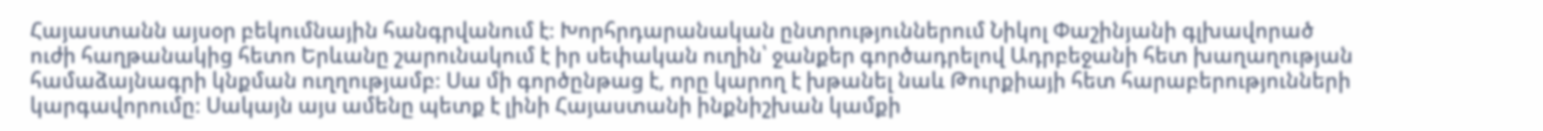Հայաստանն այսօր բեկումնային հանգրվանում է։ Խորհրդարանական ընտրություններում Նիկոլ Փաշինյանի գլխավորած ուժի հաղթանակից հետո Երևանը շարունակում է իր սեփական ուղին՝ ջանքեր գործադրելով Ադրբեջանի հետ խաղաղության համաձայնագրի կնքման ուղղությամբ։ Սա մի գործընթաց է, որը կարող է խթանել նաև Թուրքիայի հետ հարաբերությունների կարգավորումը։ Սակայն այս ամենը պետք է լինի Հայաստանի ինքնիշխան կամքի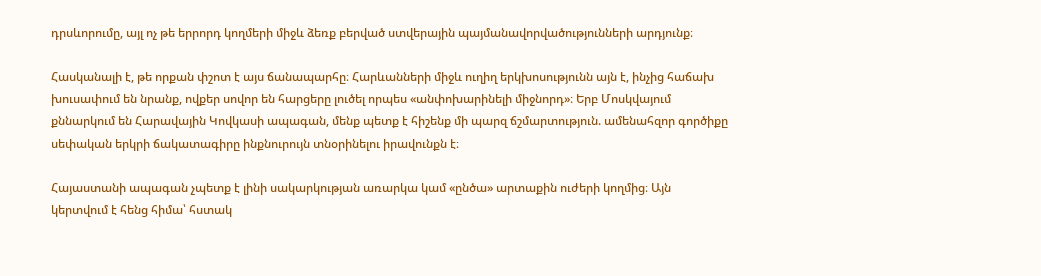դրսևորումը, այլ ոչ թե երրորդ կողմերի միջև ձեռք բերված ստվերային պայմանավորվածությունների արդյունք։

Հասկանալի է, թե որքան փշոտ է այս ճանապարհը։ Հարևանների միջև ուղիղ երկխոսությունն այն է, ինչից հաճախ խուսափում են նրանք, ովքեր սովոր են հարցերը լուծել որպես «անփոխարինելի միջնորդ»։ Երբ Մոսկվայում քննարկում են Հարավային Կովկասի ապագան, մենք պետք է հիշենք մի պարզ ճշմարտություն. ամենահզոր գործիքը սեփական երկրի ճակատագիրը ինքնուրույն տնօրինելու իրավունքն է։

Հայաստանի ապագան չպետք է լինի սակարկության առարկա կամ «ընծա» արտաքին ուժերի կողմից։ Այն կերտվում է հենց հիմա՝ հստակ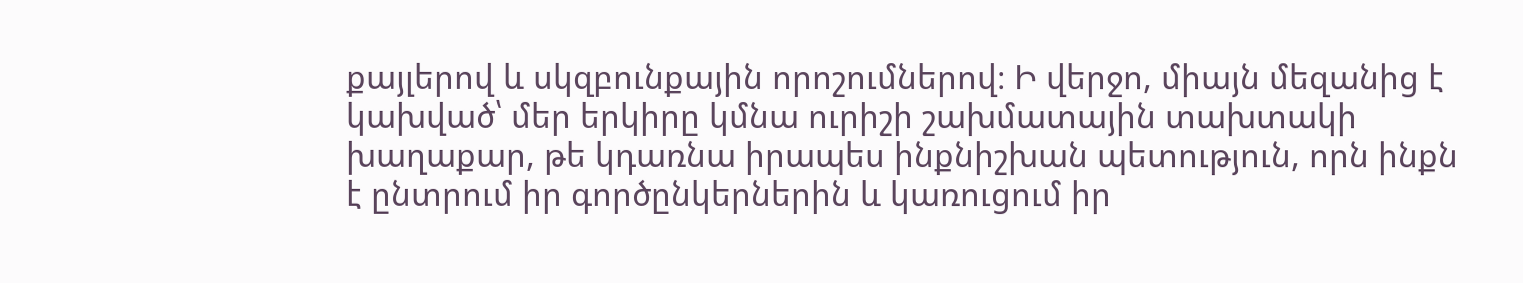քայլերով և սկզբունքային որոշումներով։ Ի վերջո, միայն մեզանից է կախված՝ մեր երկիրը կմնա ուրիշի շախմատային տախտակի խաղաքար, թե կդառնա իրապես ինքնիշխան պետություն, որն ինքն է ընտրում իր գործընկերներին և կառուցում իր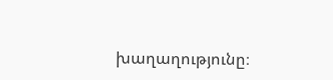խաղաղությունը։